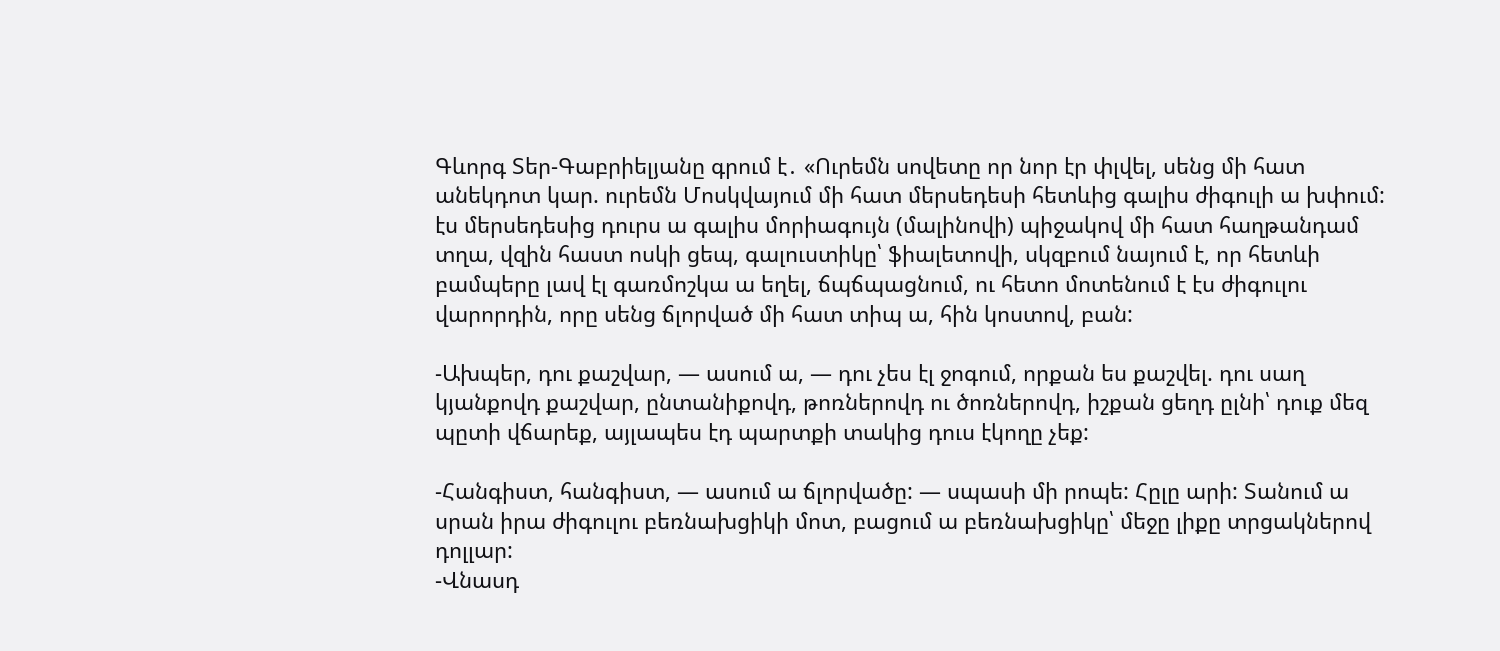Գևորգ Տեր-Գաբրիելյանը գրում է․ «Ուրեմն սովետը որ նոր էր փլվել, սենց մի հատ անեկդոտ կար. ուրեմն Մոսկվայում մի հատ մերսեդեսի հետևից գալիս ժիգուլի ա խփում: էս մերսեդեսից դուրս ա գալիս մորիագույն (մալինովի) պիջակով մի հատ հաղթանդամ տղա, վզին հաստ ոսկի ցեպ, գալուստիկը՝ ֆիալետովի, սկզբում նայում է, որ հետևի բամպերը լավ էլ գառմոշկա ա եղել, ճպճպացնում, ու հետո մոտենում է էս ժիգուլու վարորդին, որը սենց ճլորված մի հատ տիպ ա, հին կոստով, բան:

-Ախպեր, դու քաշվար, — ասում ա, — դու չես էլ ջոգում, որքան ես քաշվել. դու սաղ կյանքովդ քաշվար, ընտանիքովդ, թոռներովդ ու ծոռներովդ, իշքան ցեղդ ըլնի՝ դուք մեզ պըտի վճարեք, այլապես էդ պարտքի տակից դուս էկողը չեք:

-Հանգիստ, հանգիստ, — ասում ա ճլորվածը: — սպասի մի րոպե: Հըլը արի: Տանում ա սրան իրա ժիգուլու բեռնախցիկի մոտ, բացում ա բեռնախցիկը՝ մեջը լիքը տրցակներով դոլլար:
-Վնասդ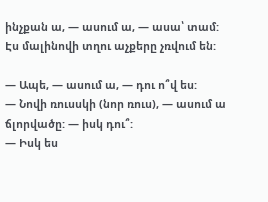ինչքան ա, — ասում ա, — ասա՝ տամ: Էս մալինովի տղու աչքերը չռվում են:

— Ապե, — ասում ա, — դու ո՞վ ես:
— Նովի ռուսսկի (նոր ռուս), — ասում ա ճլորվածը: — իսկ դու՞:
— Իսկ ես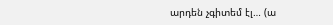արդեն չգիտեմ էլ… (ա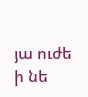յա ուժե ի նե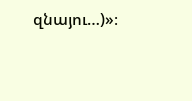զնայու…)»։